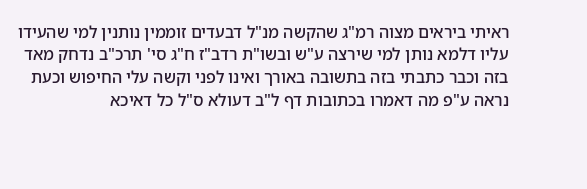ראיתי ביראים מצוה רמ"ג שהקשה מנ"ל דבעדים זוממין נותנין למי שהעידו עליו דלמא נותן למי שירצה ע"ש ובשו"ת רדב"ז ח"ג סי' תרכ"ב נדחק מאד בזה וכבר כתבתי בזה בתשובה באורך ואינו לפני וקשה עלי החיפוש וכעת נראה ע"פ מה דאמרו בכתובות דף ל"ב דעולא ס"ל כל דאיכא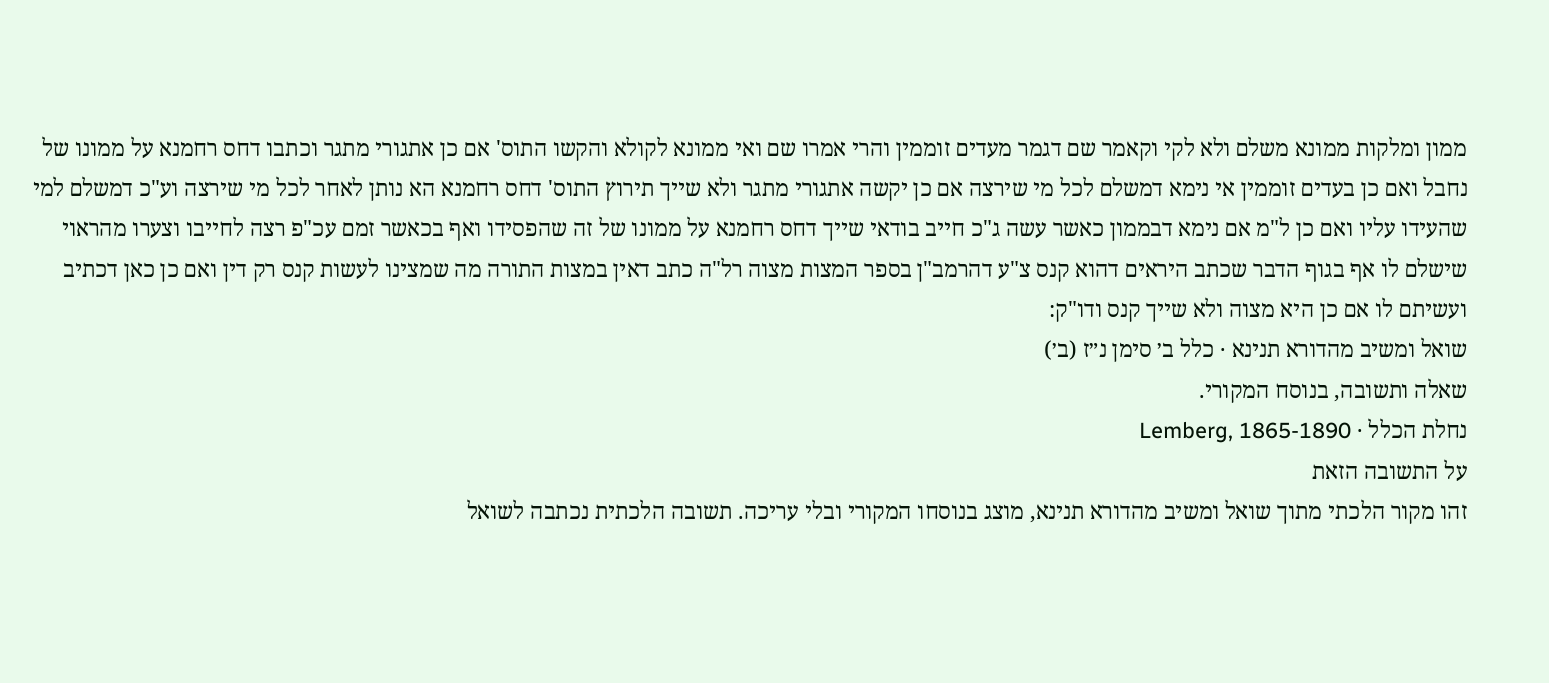ממון ומלקות ממונא משלם ולא לקי וקאמר שם דגמר מעדים זוממין והרי אמרו שם ואי ממונא לקולא והקשו התוס' אם כן אתגורי מתגר וכתבו דחס רחמנא על ממונו של נחבל ואם כן בעדים זוממין אי נימא דמשלם לכל מי שירצה אם כן יקשה אתגורי מתגר ולא שייך תירוץ התוס' דחס רחמנא הא נותן לאחר לכל מי שירצה וע"כ דמשלם למי שהעידו עליו ואם כן ל"מ אם נימא דבממון כאשר עשה ג"כ חייב בודאי שייך דחס רחמנא על ממונו של זה שהפסידו ואף בכאשר זמם עכ"פ רצה לחייבו וצערו מהראוי שישלם לו אף בגוף הדבר שכתב היראים דהוא קנס צ"ע דהרמב"ן בספר המצות מצוה רל"ה כתב דאין במצות התורה מה שמצינו לעשות קנס רק דין ואם כן כאן דכתיב ועשיתם לו אם כן היא מצוה ולא שייך קנס ודו"ק:
שואל ומשיב מהדורא תנינא · כלל ב׳ סימן נ״ז (ב׳)
שאלה ותשובה, בנוסח המקורי.
נחלת הכלל · Lemberg, 1865-1890
על התשובה הזאת
זהו מקור הלכתי מתוך שואל ומשיב מהדורא תנינא, מוצג בנוסחו המקורי ובלי עריכה. תשובה הלכתית נכתבה לשואל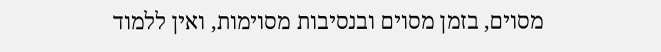מסוים, בזמן מסוים ובנסיבות מסוימות, ואין ללמוד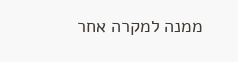ממנה למקרה אחר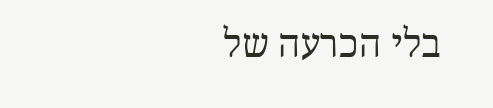בלי הכרעה של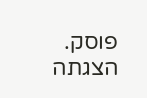פוסק. הצגתה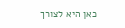כאן היא לצורך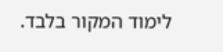לימוד המקור בלבד.